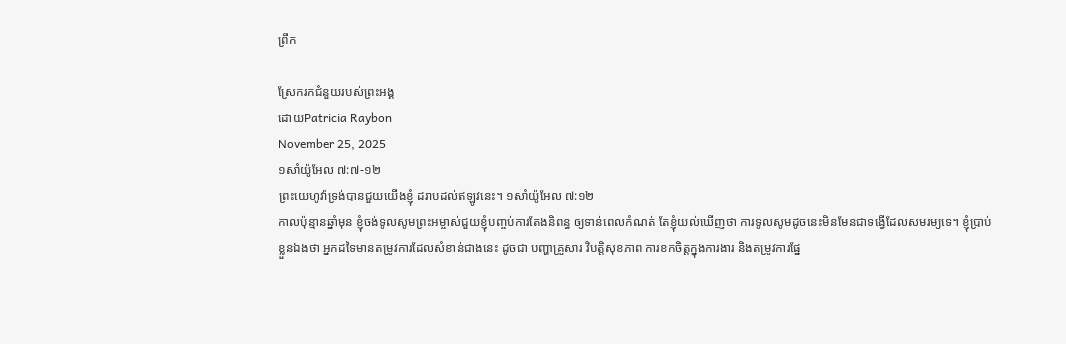ព្រឹក

ស្រែករកជំនួយរបស់ព្រះអង្គ
ដោយPatricia Raybon
November 25, 2025
១សាំយ៉ូអែល ៧:៧-១២
ព្រះយេហូវ៉ាទ្រង់បានជួយយើងខ្ញុំ ដរាបដល់ឥឡូវនេះ។ ១សាំយ៉ូអែល ៧:១២
កាលប៉ុន្មានឆ្នាំមុន ខ្ញុំចង់ទូលសូមព្រះអម្ចាស់ជួយខ្ញុំបញ្ចប់ការតែងនិពន្ធ ឲ្យទាន់ពេលកំណត់ តែខ្ញុំយល់ឃើញថា ការទូលសូមដូចនេះមិនមែនជាទង្វើដែលសមរម្យទេ។ ខ្ញុំប្រាប់ខ្លួនឯងថា អ្នកដទៃមានតម្រូវការដែលសំខាន់ជាងនេះ ដូចជា បញ្ហាគ្រួសារ វិបត្តិសុខភាព ការខកចិត្តក្នុងការងារ និងតម្រូវការផ្នែ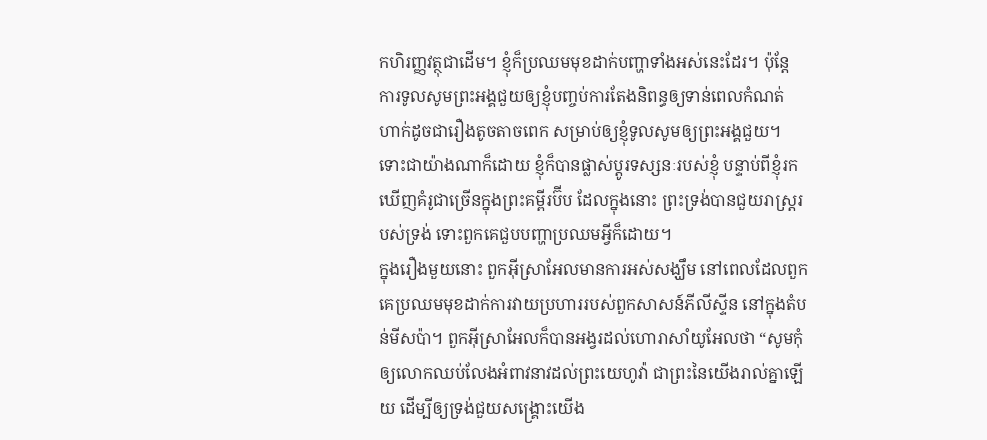កហិរញ្ញវត្ថុជាដើម។ ខ្ញុំក៏ប្រឈមមុខដាក់បញ្ហាទាំងអស់នេះដែរ។ ប៉ុន្តែ ការទូលសូមព្រះអង្គជួយឲ្យខ្ញុំបញ្ចប់ការតែងនិពន្ធឲ្យទាន់ពេលកំណត់ ហាក់ដូចជារឿងតូចតាចពេក សម្រាប់ឲ្យខ្ញុំទូលសូមឲ្យព្រះអង្គជួយ។ ទោះជាយ៉ាងណាក៏ដោយ ខ្ញុំក៏បានផ្លាស់ប្តូរទស្សនៈរបស់ខ្ញុំ បន្ទាប់ពីខ្ញុំរកឃើញគំរូជាច្រើនក្នុងព្រះគម្ពីរប៊ីប ដែលក្នុងនោះ ព្រះទ្រង់បានជួយរាស្រ្តរបស់ទ្រង់ ទោះពួកគេជួបបញ្ហាប្រឈមអ្វីក៏ដោយ។
ក្នុងរឿងមួយនោះ ពួកអ៊ីស្រាអែលមានការអស់សង្ឃឹម នៅពេលដែលពួកគេប្រឈមមុខដាក់ការវាយប្រហាររបស់ពួកសាសន៍ភីលីស្ទីន នៅក្នុងតំបន់មីសប៉ា។ ពួកអ៊ីស្រាអែលក៏បានអង្វរដល់ហោរាសាំយូអែលថា “សូមកុំឲ្យលោកឈប់លែងអំពាវនាវដល់ព្រះយេហូវ៉ា ជាព្រះនៃយើងរាល់គ្នាឡើយ ដើម្បីឲ្យទ្រង់ជួយសង្គ្រោះយើង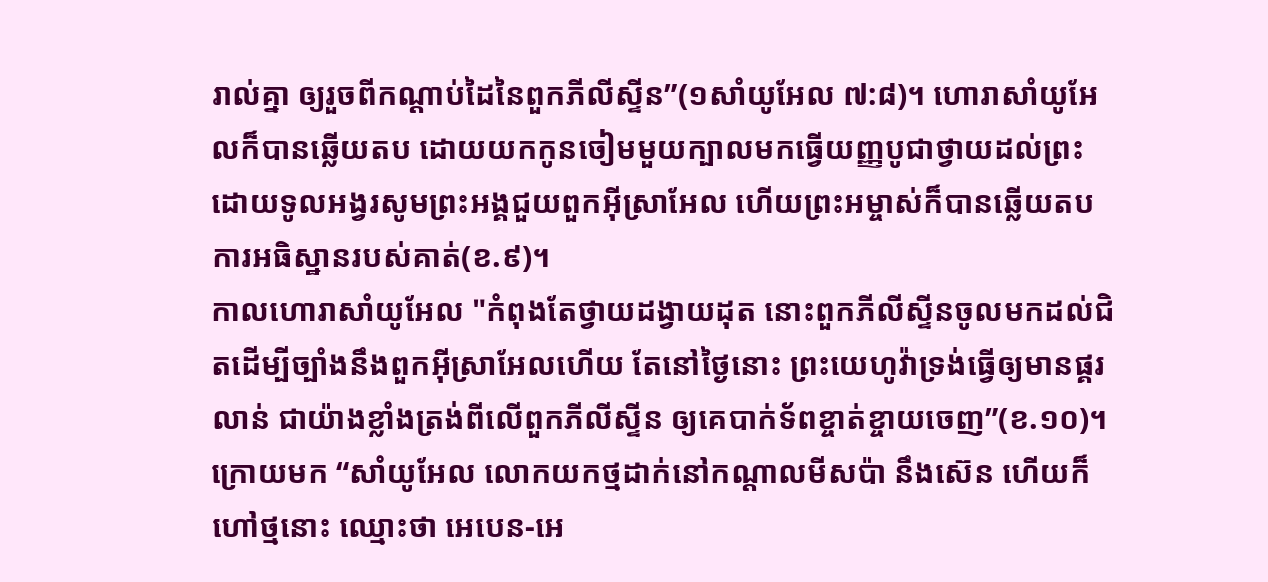រាល់គ្នា ឲ្យរួចពីកណ្ដាប់ដៃនៃពួកភីលីស្ទីន”(១សាំយូអែល ៧:៨)។ ហោរាសាំយូអែលក៏បានឆ្លើយតប ដោយយកកូនចៀមមួយក្បាលមកធ្វើយញ្ញបូជាថ្វាយដល់ព្រះ ដោយទូលអង្វរសូមព្រះអង្គជួយពួកអ៊ីស្រាអែល ហើយព្រះអម្ចាស់ក៏បានឆ្លើយតបការអធិស្ឋានរបស់គាត់(ខ.៩)។
កាលហោរាសាំយូអែល "កំពុងតែថ្វាយដង្វាយដុត នោះពួកភីលីស្ទីនចូលមកដល់ជិតដើម្បីច្បាំងនឹងពួកអ៊ីស្រាអែលហើយ តែនៅថ្ងៃនោះ ព្រះយេហូវ៉ាទ្រង់ធ្វើឲ្យមានផ្គរលាន់ ជាយ៉ាងខ្លាំងត្រង់ពីលើពួកភីលីស្ទីន ឲ្យគេបាក់ទ័ពខ្ចាត់ខ្ចាយចេញ”(ខ.១០)។
ក្រោយមក “សាំយូអែល លោកយកថ្មដាក់នៅកណ្ដាលមីសប៉ា នឹងស៊េន ហើយក៏ហៅថ្មនោះ ឈ្មោះថា អេបេន-អេ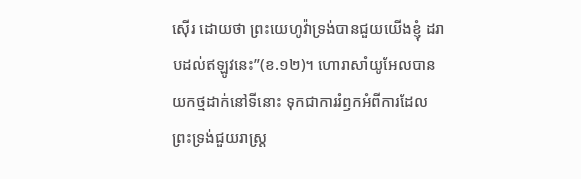ស៊ើរ ដោយថា ព្រះយេហូវ៉ាទ្រង់បានជួយយើងខ្ញុំ ដរាបដល់ឥឡូវនេះ”(ខ.១២)។ ហោរាសាំយូអែលបានយកថ្មដាក់នៅទីនោះ ទុកជាការរំឭកអំពីការដែលព្រះទ្រង់ជួយរាស្រ្ត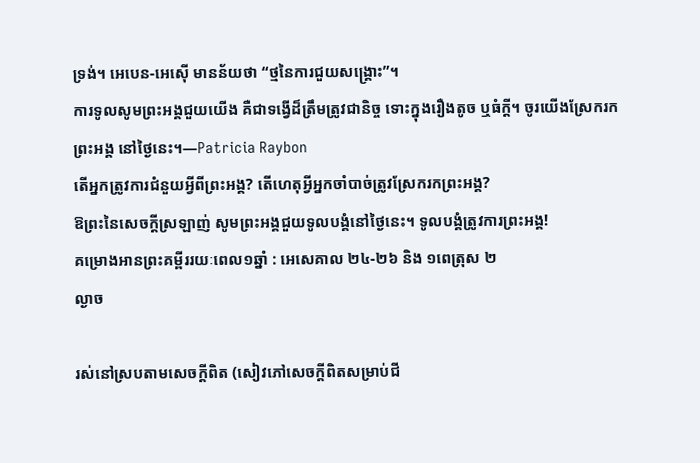ទ្រង់។ អេបេន-អេស៊ើ មានន័យថា “ថ្មនៃការជួយសង្គ្រោះ”។
ការទូលសូមព្រះអង្គជួយយើង គឺជាទង្វើដ៏ត្រឹមត្រូវជានិច្ច ទោះក្នុងរឿងតូច ឬធំក្តី។ ចូរយើងស្រែករកព្រះអង្គ នៅថ្ងៃនេះ។—Patricia Raybon
តើអ្នកត្រូវការជំនួយអ្វីពីព្រះអង្គ? តើហេតុអ្វីអ្នកចាំបាច់ត្រូវស្រែករកព្រះអង្គ?
ឱព្រះនៃសេចក្តីស្រឡាញ់ សូមព្រះអង្គជួយទូលបង្គំនៅថ្ងៃនេះ។ ទូលបង្គំត្រូវការព្រះអង្គ!
គម្រោងអានព្រះគម្ពីររយៈពេល១ឆ្នាំ : អេសេគាល ២៤-២៦ និង ១ពេត្រុស ២
ល្ងាច

រស់នៅស្របតាមសេចក្តីពិត (សៀវភៅសេចក្ដីពិតសម្រាប់ជី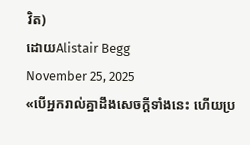វិត)
ដោយAlistair Begg
November 25, 2025
«បើអ្នករាល់គ្នាដឹងសេចក្ដីទាំងនេះ ហើយប្រ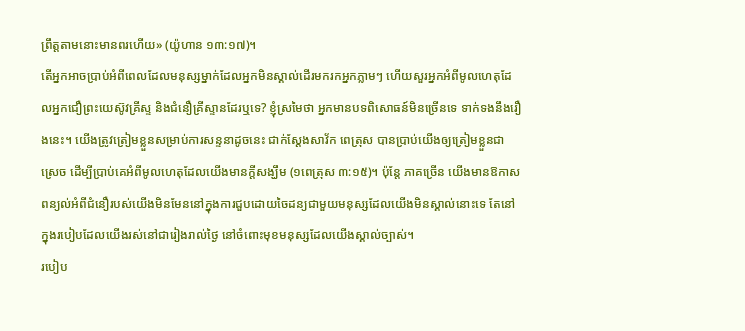ព្រឹត្តតាមនោះមានពរហើយ» (យ៉ូហាន ១៣:១៧)។
តើអ្នកអាចប្រាប់អំពីពេលដែលមនុស្សម្នាក់ដែលអ្នកមិនស្គាល់ដើរមករកអ្នកភ្លាមៗ ហើយសួរអ្នកអំពីមូលហេតុដែលអ្នកជឿព្រះយេស៊ូវគ្រីស្ទ និងជំនឿគ្រីស្ទានដែរឬទេ? ខ្ញុំស្រមៃថា អ្នកមានបទពិសោធន៍មិនច្រើនទេ ទាក់ទងនឹងរឿងនេះ។ យើងត្រូវត្រៀមខ្លួនសម្រាប់ការសន្ទនាដូចនេះ ជាក់ស្ដែងសាវ័ក ពេត្រុស បានប្រាប់យើងឲ្យត្រៀមខ្លួនជាស្រេច ដើម្បីប្រាប់គេអំពីមូលហេតុដែលយើងមានក្តីសង្ឃឹម (១ពេត្រុស ៣:១៥)។ ប៉ុន្តែ ភាគច្រើន យើងមានឱកាសពន្យល់អំពីជំនឿរបស់យើងមិនមែននៅក្នុងការជួបដោយចៃដន្យជាមួយមនុស្សដែលយើងមិនស្គាល់នោះទេ តែនៅក្នុងរបៀបដែលយើងរស់នៅជារៀងរាល់ថ្ងៃ នៅចំពោះមុខមនុស្សដែលយើងស្គាល់ច្បាស់។
របៀប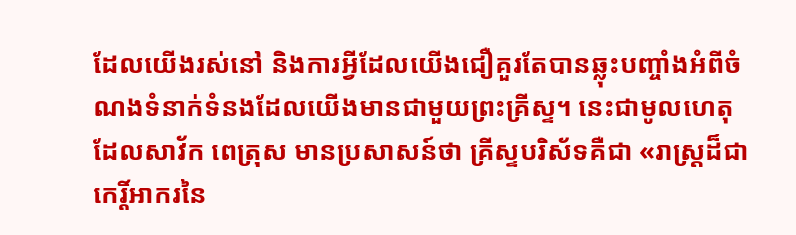ដែលយើងរស់នៅ និងការអ្វីដែលយើងជឿគួរតែបានឆ្លុះបញ្ចាំងអំពីចំណងទំនាក់ទំនងដែលយើងមានជាមួយព្រះគ្រីស្ទ។ នេះជាមូលហេតុដែលសាវ័ក ពេត្រុស មានប្រសាសន៍ថា គ្រីស្ទបរិស័ទគឺជា «រាស្ត្រដ៏ជាកេរ្តិ៍អាករនៃ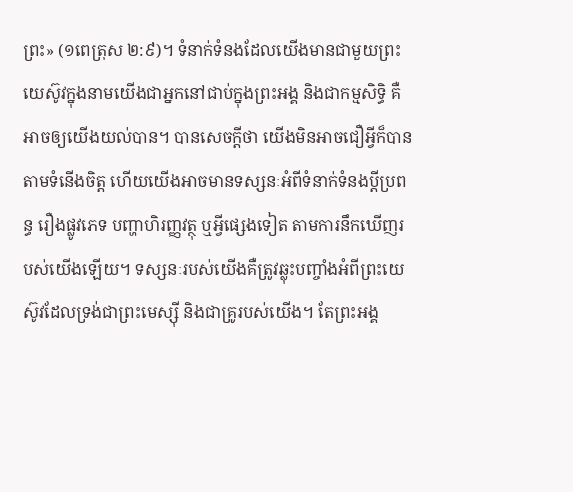ព្រះ» (១ពេត្រុស ២:៩)។ ទំនាក់ទំនងដែលយើងមានជាមួយព្រះយេស៊ូវក្នុងនាមយើងជាអ្នកនៅជាប់ក្នុងព្រះអង្គ និងជាកម្មសិទ្ធិ គឺអាចឲ្យយើងយល់បាន។ បានសេចក្តីថា យើងមិនអាចជឿអ្វីក៏បានតាមទំនើងចិត្ត ហើយយើងអាចមានទស្សនៈអំពីទំនាក់ទំនងប្ដីប្រពន្ធ រឿងផ្លូវភេទ បញ្ហាហិរញ្ញវត្ថុ ឬអ្វីផ្សេងទៀត តាមការនឹកឃើញរបស់យើងឡើយ។ ទស្សនៈរបស់យើងគឺត្រូវឆ្លុះបញ្ចាំងអំពីព្រះយេស៊ូវដែលទ្រង់ជាព្រះមេស្ស៊ី និងជាគ្រូរបស់យើង។ តែព្រះអង្គ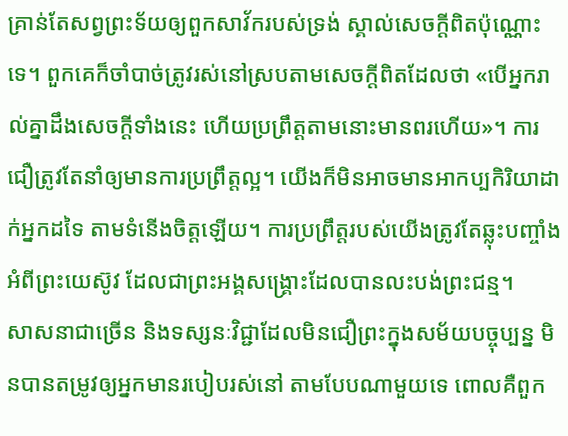គ្រាន់តែសព្វព្រះទ័យឲ្យពួកសាវ័ករបស់ទ្រង់ ស្គាល់សេចក្តីពិតប៉ុណ្ណោះទេ។ ពួកគេក៏ចាំបាច់ត្រូវរស់នៅស្របតាមសេចក្តីពិតដែលថា «បើអ្នករាល់គ្នាដឹងសេចក្ដីទាំងនេះ ហើយប្រព្រឹត្តតាមនោះមានពរហើយ»។ ការជឿត្រូវតែនាំឲ្យមានការប្រព្រឹត្តល្អ។ យើងក៏មិនអាចមានអាកប្បកិរិយាដាក់អ្នកដទៃ តាមទំនើងចិត្តឡើយ។ ការប្រព្រឹត្តរបស់យើងត្រូវតែឆ្លុះបញ្ចាំងអំពីព្រះយេស៊ូវ ដែលជាព្រះអង្គសង្គ្រោះដែលបានលះបង់ព្រះជន្ម។
សាសនាជាច្រើន និងទស្សនៈវិជ្ជាដែលមិនជឿព្រះក្នុងសម័យបច្ចុប្បន្ន មិនបានតម្រូវឲ្យអ្នកមានរបៀបរស់នៅ តាមបែបណាមួយទេ ពោលគឺពួក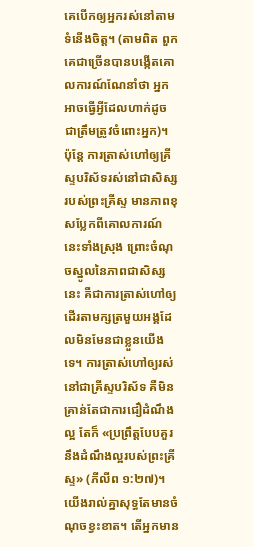គេបើកឲ្យអ្នករស់នៅតាមទំនើងចិត្ត។ (តាមពិត ពួកគេជាច្រើនបានបង្កើតគោលការណ៍ណែនាំថា អ្នកអាចធ្វើអ្វីដែលហាក់ដូចជាត្រឹមត្រូវចំពោះអ្នក)។ ប៉ុន្តែ ការត្រាស់ហៅឲ្យគ្រីស្ទបរិស័ទរស់នៅជាសិស្សរបស់ព្រះគ្រីស្ទ មានភាពខុសប្លែកពីគោលការណ៍នេះទាំងស្រុង ព្រោះចំណុចស្នូលនៃភាពជាសិស្សនេះ គឺជាការត្រាស់ហៅឲ្យដើរតាមក្សត្រមួយអង្គដែលមិនមែនជាខ្លួនយើងទេ។ ការត្រាស់ហៅឲ្យរស់នៅជាគ្រីស្ទបរិស័ទ គឺមិនគ្រាន់តែជាការជឿដំណឹងល្អ តែក៏ «ប្រព្រឹត្តបែបគួរនឹងដំណឹងល្អរបស់ព្រះគ្រីស្ទ» (ភីលីព ១:២៧)។
យើងរាល់គ្នាសុទ្ធតែមានចំណុចខ្វះខាត។ តើអ្នកមាន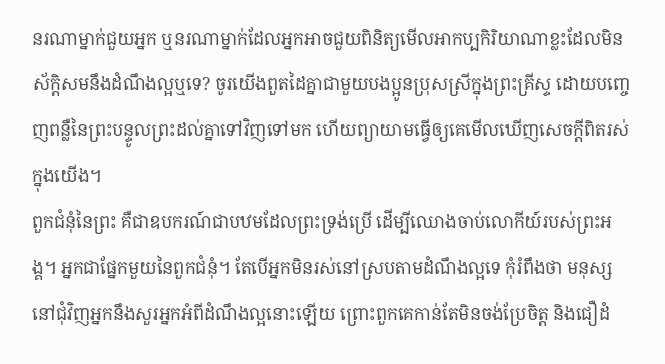នរណាម្នាក់ជួយអ្នក ឬនរណាម្នាក់ដែលអ្នកអាចជួយពិនិត្យមើលអាកប្បកិរិយាណាខ្លះដែលមិនស័ក្តិសមនឹងដំណឹងល្អឬទេ? ចូរយើងពួតដៃគ្នាជាមួយបងប្អូនប្រុសស្រីក្នុងព្រះគ្រីស្ទ ដោយបញ្ចេញពន្លឺនៃព្រះបន្ទូលព្រះដល់គ្នាទៅវិញទៅមក ហើយព្យាយាមធ្វើឲ្យគេមើលឃើញសេចក្តីពិតរស់ក្នុងយើង។
ពួកជំនុំនៃព្រះ គឺជាឧបករណ៍ជាបឋមដែលព្រះទ្រង់ប្រើ ដើម្បីឈោងចាប់លោកីយ៍របស់ព្រះអង្គ។ អ្នកជាផ្នែកមួយនៃពួកជំនុំ។ តែបើអ្នកមិនរស់នៅស្របតាមដំណឹងល្អទេ កុំរំពឹងថា មនុស្សនៅជុំវិញអ្នកនឹងសួរអ្នកអំពីដំណឹងល្អនោះឡើយ ព្រោះពួកគេកាន់តែមិនចង់ប្រែចិត្ត និងជឿដំ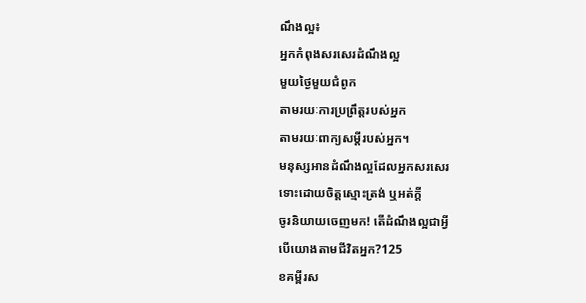ណឹងល្អ៖
អ្នកកំពុងសរសេរដំណឹងល្អ
មួយថ្ងៃមួយជំពូក
តាមរយៈការប្រព្រឹត្តរបស់អ្នក
តាមរយៈពាក្យសម្ដីរបស់អ្នក។
មនុស្សអានដំណឹងល្អដែលអ្នកសរសេរ
ទោះដោយចិត្តស្មោះត្រង់ ឬអត់ក្តី
ចូរនិយាយចេញមក! តើដំណឹងល្អជាអ្វី
បើយោងតាមជីវិតអ្នក?125
ខគម្ពីរស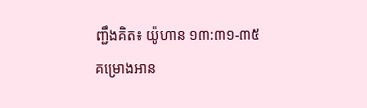ញ្ជឹងគិត៖ យ៉ូហាន ១៣:៣១-៣៥
គម្រោងអាន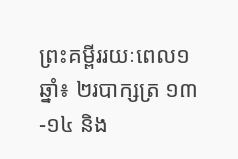ព្រះគម្ពីររយៈពេល១ឆ្នាំ៖ ២របាក្សត្រ ១៣-១៤ និង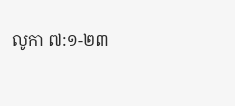លូកា ៧:១-២៣